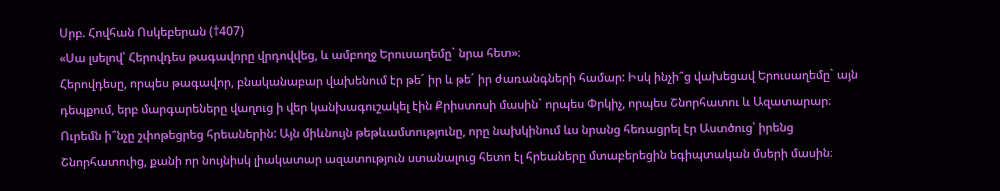Սրբ. Հովհան Ոսկեբերան (†407)
«Սա լսելով՝ Հերովդես թագավորը վրդովվեց, և ամբողջ Երուսաղեմը` նրա հետ»։
Հերովդեսը, որպես թագավոր, բնականաբար վախենում էր թե´ իր և թե´ իր ժառանգների համար: Իսկ ինչի՞ց վախեցավ Երուսաղեմը` այն դեպքում, երբ մարգարեները վաղուց ի վեր կանխագուշակել էին Քրիստոսի մասին` որպես Փրկիչ, որպես Շնորհատու և Ազատարար։ Ուրեմն ի՞նչը շփոթեցրեց հրեաներին: Այն միևնույն թեթևամտությունը, որը նախկինում ևս նրանց հեռացրել էր Աստծուց՝ իրենց Շնորհատուից, քանի որ նույնիսկ լիակատար ազատություն ստանալուց հետո էլ հրեաները մտաբերեցին եգիպտական մսերի մասին։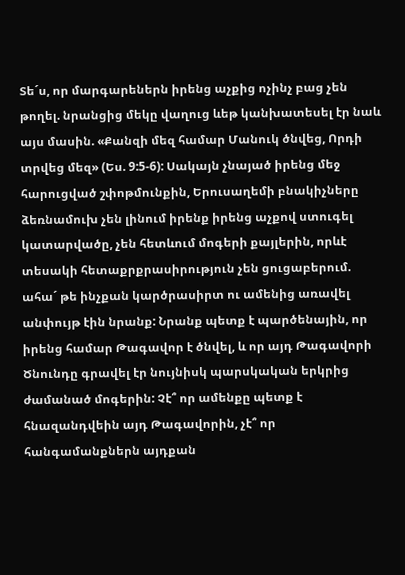Տե´ս, որ մարգարեներն իրենց աչքից ոչինչ բաց չեն թողել. նրանցից մեկը վաղուց ևեթ կանխատեսել էր նաև այս մասին. «Քանզի մեզ համար Մանուկ ծնվեց, Որդի տրվեց մեզ» (Ես. 9:5-6): Սակայն չնայած իրենց մեջ հարուցված շփոթմունքին, Երուսաղեմի բնակիչները ձեռնամուխ չեն լինում իրենք իրենց աչքով ստուգել կատարվածը, չեն հետևում մոգերի քայլերին, որևէ տեսակի հետաքրքրասիրություն չեն ցուցաբերում. ահա´ թե ինչքան կարծրասիրտ ու ամենից առավել անփույթ էին նրանք: Նրանք պետք է պարծենային, որ իրենց համար Թագավոր է ծնվել, և որ այդ Թագավորի Ծնունդը գրավել էր նույնիսկ պարսկական երկրից ժամանած մոգերին: Չէ՞ որ ամենքը պետք է հնազանդվեին այդ Թագավորին, չէ՞ որ հանգամանքներն այդքան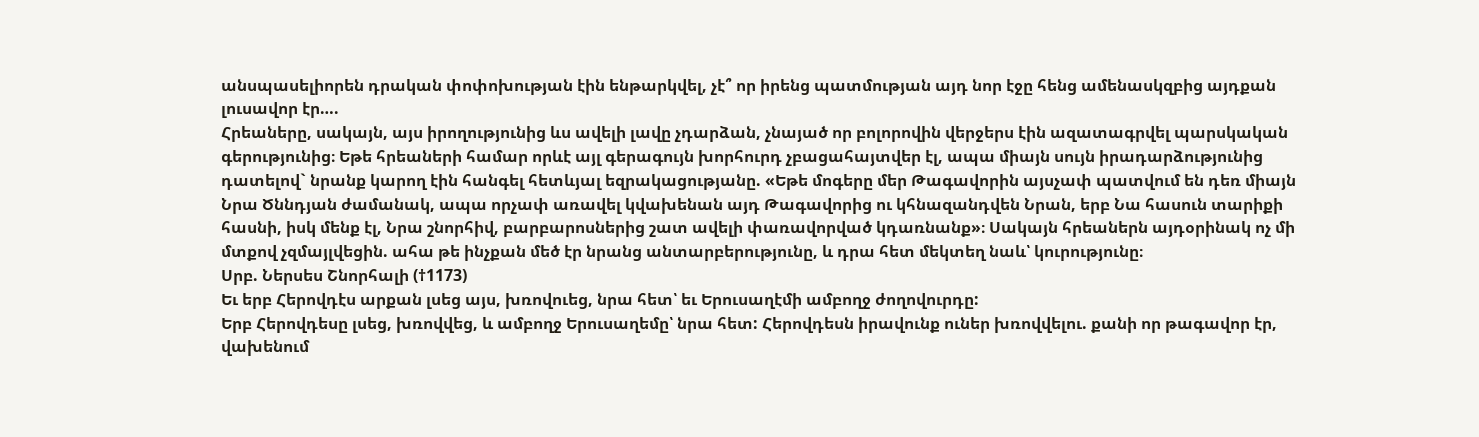անսպասելիորեն դրական փոփոխության էին ենթարկվել, չէ՞ որ իրենց պատմության այդ նոր էջը հենց ամենասկզբից այդքան լուսավոր էր….
Հրեաները, սակայն, այս իրողությունից ևս ավելի լավը չդարձան, չնայած որ բոլորովին վերջերս էին ազատագրվել պարսկական գերությունից։ Եթե հրեաների համար որևէ այլ գերագույն խորհուրդ չբացահայտվեր էլ, ապա միայն սույն իրադարձությունից դատելով` նրանք կարող էին հանգել հետևյալ եզրակացությանը. «Եթե մոգերը մեր Թագավորին այսչափ պատվում են դեռ միայն Նրա Ծննդյան ժամանակ, ապա որչափ առավել կվախենան այդ Թագավորից ու կհնազանդվեն Նրան, երբ Նա հասուն տարիքի հասնի, իսկ մենք էլ, Նրա շնորհիվ, բարբարոսներից շատ ավելի փառավորված կդառնանք»։ Սակայն հրեաներն այդօրինակ ոչ մի մտքով չզմայլվեցին. ահա թե ինչքան մեծ էր նրանց անտարբերությունը, և դրա հետ մեկտեղ նաև՝ կուրությունը։
Սրբ. Ներսես Շնորհալի (†1173)
Եւ երբ Հերովդէս արքան լսեց այս, խռովուեց, նրա հետ՝ եւ Երուսաղէմի ամբողջ ժողովուրդը:
Երբ Հերովդեսը լսեց, խռովվեց, և ամբողջ Երուսաղեմը՝ նրա հետ: Հերովդեսն իրավունք ուներ խռովվելու. քանի որ թագավոր էր, վախենում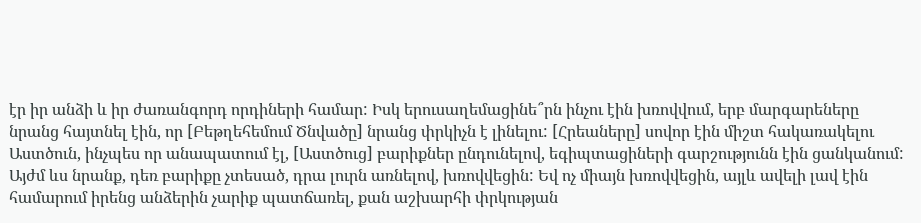էր իր անձի և իր ժառանգորդ որդիների համար: Իսկ երուսաղեմացինե՞րն ինչու էին խռովվում, երբ մարգարեները նրանց հայտնել էին, որ [Բեթղեհեմում Ծնվածը] նրանց փրկիչն է լինելու: [Հրեաները] սովոր էին միշտ հակառակելու Աստծուն, ինչպես որ անապատում էլ, [Աստծուց] բարիքներ ընդունելով, եգիպտացիների գարշությունն էին ցանկանում: Այժմ ևս նրանք, դեռ բարիքը չտեսած, դրա լուրն առնելով, խռովվեցին: Եվ ոչ միայն խռովվեցին, այլև ավելի լավ էին համարում իրենց անձերին չարիք պատճառել, քան աշխարհի փրկության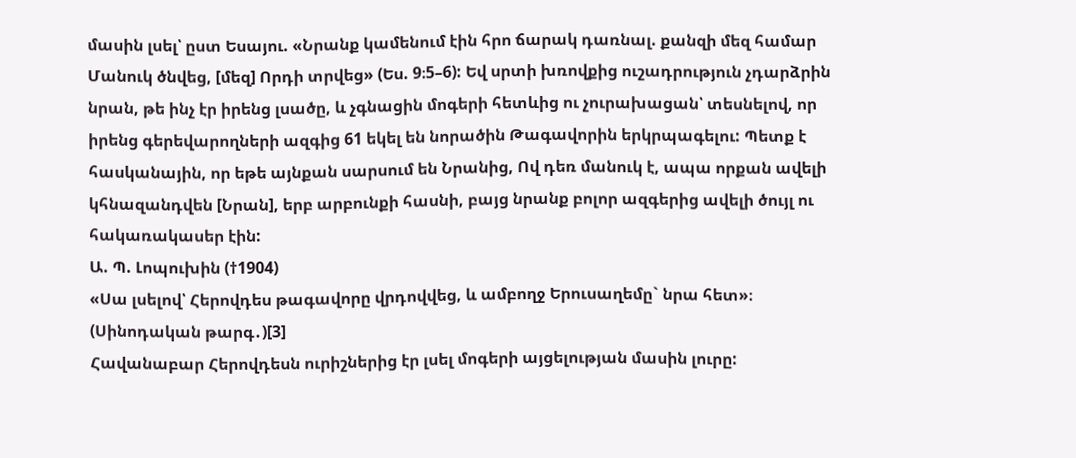մասին լսել՝ ըստ Եսայու. «Նրանք կամենում էին հրո ճարակ դառնալ. քանզի մեզ համար Մանուկ ծնվեց, [մեզ] Որդի տրվեց» (Ես. 9։5–6): Եվ սրտի խռովքից ուշադրություն չդարձրին նրան, թե ինչ էր իրենց լսածը, և չգնացին մոգերի հետևից ու չուրախացան՝ տեսնելով, որ իրենց գերեվարողների ազգից 61 եկել են նորածին Թագավորին երկրպագելու: Պետք է հասկանային, որ եթե այնքան սարսում են Նրանից, Ով դեռ մանուկ է, ապա որքան ավելի կհնազանդվեն [Նրան], երբ արբունքի հասնի, բայց նրանք բոլոր ազգերից ավելի ծույլ ու հակառակասեր էին:
Ա. Պ. Լոպուխին (†1904)
«Սա լսելով՝ Հերովդես թագավորը վրդովվեց, և ամբողջ Երուսաղեմը` նրա հետ»։ (Սինոդական թարգ․)[3]
Հավանաբար Հերովդեսն ուրիշներից էր լսել մոգերի այցելության մասին լուրը: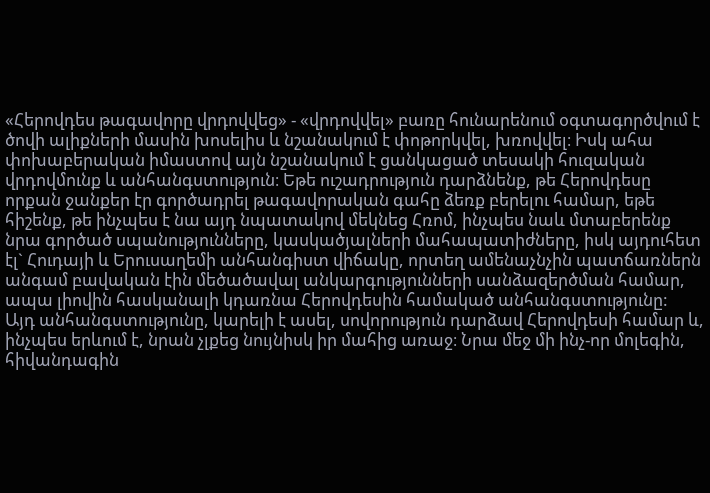«Հերովդես թագավորը վրդովվեց» - «վրդովվել» բառը հունարենում օգտագործվում է ծովի ալիքների մասին խոսելիս և նշանակում է փոթորկվել, խռովվել։ Իսկ ահա փոխաբերական իմաստով այն նշանակում է ցանկացած տեսակի հուզական վրդովմունք և անհանգստություն։ Եթե ուշադրություն դարձնենք, թե Հերովդեսը որքան ջանքեր էր գործադրել թագավորական գահը ձեռք բերելու համար, եթե հիշենք, թե ինչպես է նա այդ նպատակով մեկնեց Հռոմ, ինչպես նաև մտաբերենք նրա գործած սպանությունները, կասկածյալների մահապատիժները, իսկ այդուհետ էլ` Հուդայի և Երուսաղեմի անհանգիստ վիճակը, որտեղ ամենաչնչին պատճառներն անգամ բավական էին մեծածավալ անկարգությունների սանձազերծման համար, ապա լիովին հասկանալի կդառնա Հերովդեսին համակած անհանգստությունը:
Այդ անհանգստությունը, կարելի է ասել, սովորություն դարձավ Հերովդեսի համար և, ինչպես երևում է, նրան չլքեց նույնիսկ իր մահից առաջ։ Նրա մեջ մի ինչ-որ մոլեգին, հիվանդագին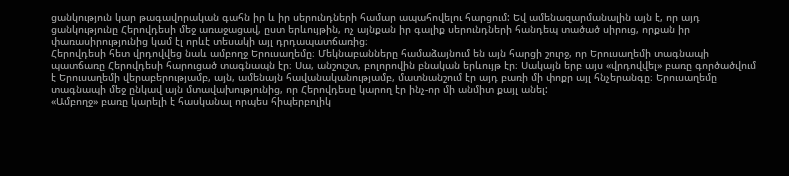ցանկություն կար թագավորական գահն իր և իր սերունդների համար ապահովելու հարցում: Եվ ամենազարմանալին այն է, որ այդ ցանկությունը Հերովդեսի մեջ առաջացավ, ըստ երևույթին, ոչ այնքան իր գալիք սերունդների հանդեպ տածած սիրուց, որքան իր փառասիրությունից կամ էլ որևէ տեսակի այլ դրդապատճառից։
Հերովդեսի հետ վրդովվեց նաև ամբողջ Երուսաղեմը։ Մեկնաբանները համաձայնում են այն հարցի շուրջ, որ Երուսաղեմի տագնապի պատճառը Հերովդեսի հարուցած տագնապն էր։ Սա, անշուշտ, բոլորովին բնական երևույթ էր։ Սակայն երբ այս «վրդովվել» բառը գործածվում է Երուսաղեմի վերաբերությամբ, այն, ամենայն հավանականությամբ, մատնանշում էր այդ բառի մի փոքր այլ հնչերանգը։ Երուսաղեմը տագնապի մեջ ընկավ այն մտավախությունից, որ Հերովդեսը կարող էր ինչ-որ մի անմիտ քայլ անել:
«Ամբողջ» բառը կարելի է հասկանալ որպես հիպերբոլիկ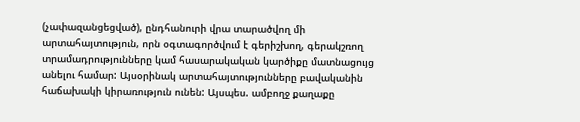(չափազանցեցված), ընդհանուրի վրա տարածվող մի արտահայտություն, որն օգտագործվում է գերիշխող, գերակշռող տրամադրությունները կամ հասարակական կարծիքը մատնացույց անելու համար: Այսօրինակ արտահայտությունները բավականին հաճախակի կիրառություն ունեն: Այսպես. ամբողջ քաղաքը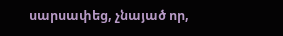սարսափեց, չնայած որ,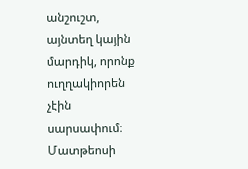անշուշտ, այնտեղ կային մարդիկ, որոնք ուղղակիորեն չէին սարսափում։ Մատթեոսի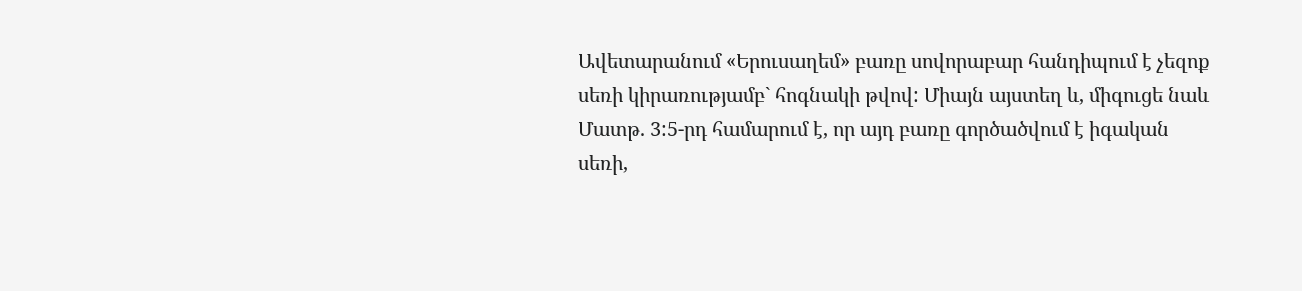Ավետարանում «Երուսաղեմ» բառը սովորաբար հանդիպում է չեզոք սեռի կիրառությամբ` հոգնակի թվով: Միայն այստեղ և, միգուցե նաև Մատթ. 3:5-րդ համարում է, որ այդ բառը գործածվում է իգական սեռի,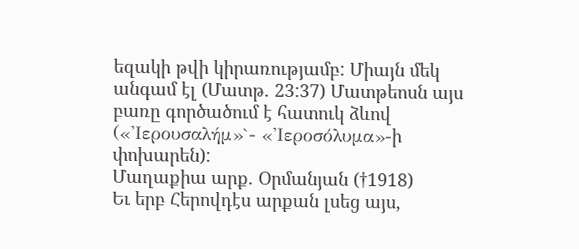եզակի թվի կիրառությամբ: Միայն մեկ անգամ էլ (Մատթ. 23:37) Մատթեոսն այս բառը գործածում է հատուկ ձևով («'Ιερουσαλήμ»`- «'Ιεροσόλυμα»-ի փոխարեն):
Մաղաքիա արք. Օրմանյան (†1918)
Եւ երբ Հերովդէս արքան լսեց այս,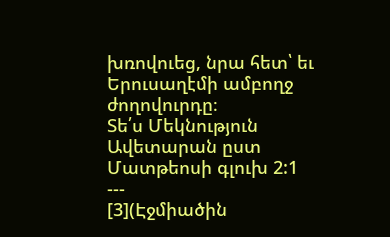խռովուեց, նրա հետ՝ եւ Երուսաղէմի ամբողջ ժողովուրդը։
Տե՛ս Մեկնություն Ավետարան ըստ Մատթեոսի գլուխ 2:1
---
[3](Էջմիածին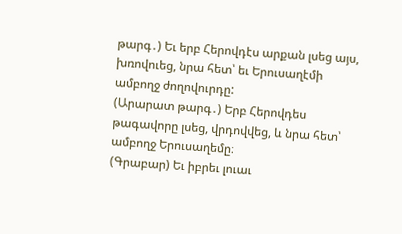թարգ․) Եւ երբ Հերովդէս արքան լսեց այս, խռովուեց, նրա հետ՝ եւ Երուսաղէմի ամբողջ ժողովուրդը:
(Արարատ թարգ․) Երբ Հերովդես թագավորը լսեց, վրդովվեց, և նրա հետ՝ ամբողջ Երուսաղեմը։
(Գրաբար) Եւ իբրեւ լուաւ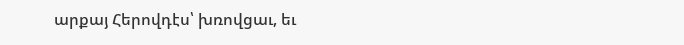արքայ Հերովդէս՝ խռովցաւ, եւ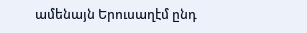ամենայն Երուսաղէմ ընդ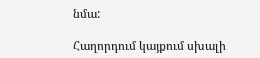նմա:

Հաղորդում կայքում սխալի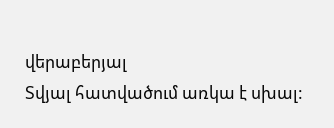վերաբերյալ
Տվյալ հատվածում առկա է սխալ: